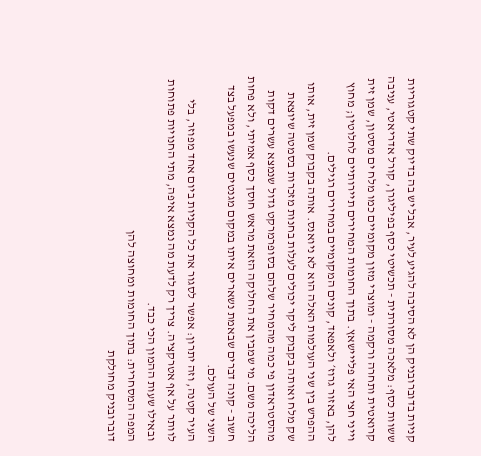קניות בדוברובניק הן לא הסיבה להגיע לעיר, אבל יש בה בדיוק שתי קטגוריות ששוות כסף: מלאכה מסורתית - תכשיטי כסף בפיליגרן, קורל אדריאטי, עניבה קרואטית ותחרה ורקמה - ומוצרי מזון מקומיים כמו מלח ים מסטון, שמן זית וייני חצי האי פלייישאץ. בתוך החומות המחירים תיירותיים לחלוטין; מחוץ להן, באזור גרוז׳ ולאפאד, קונים המקומיים במחירים רגילים.
ההפרש בין שני העולמות האלה הוא לא ניואנס. אותה בקבוק שמן זית, אותו שק מלח ואותה בקבוק ליקר יכולים לעלות בחנות מזכרות בסמטה שיוצאת מהסטראדון פי כמה מהמחיר שלהם בסופרמרקט גדול שנמצא עשרים דקות הליכה משם. מי שמבין את החלוקה הזאת מראש חוסך כסף אמיתי, ולא פחות חשוב - קונה דברים שבאמת נשארים איתו במקום מגנטים שנעשו במפעל בצד השני של העולם.
העיר קטנה, וזה יתרון: אפשר לסגור את כל הקניות ביום אחד מפוזר, בלי לוותר על אף אטרקציה. צריך רק לדעת מה נמצא איפה, מתי החנויות פתוחות ובאילו שעות ההמון הכי כבד.
המפה המסחרית: בתוך החומות ומחוצה להן
דוברובניק מחולקת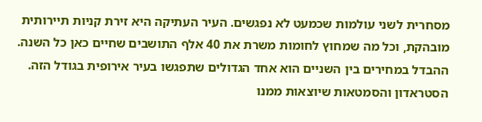מסחרית לשני עולמות שכמעט לא נפגשים. העיר העתיקה היא זירת קניות תיירותית מובהקת, וכל מה שמחוץ לחומות משרת את 40 אלף התושבים שחיים כאן כל השנה. ההבדל במחירים בין השניים הוא אחד הגדולים שתפגשו בעיר אירופית בגודל הזה.
הסטראדון והסמטאות שיוצאות ממנו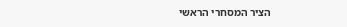הציר המסחרי הראשי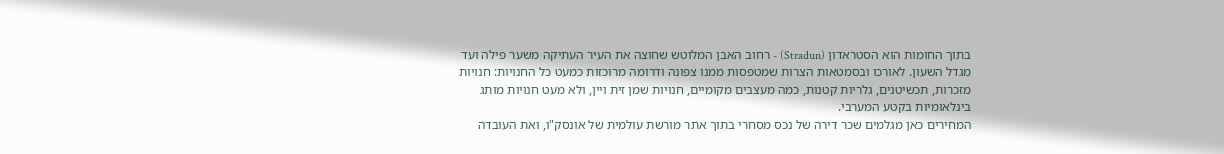בתוך החומות הוא הסטראדון (Stradun) - רחוב האבן המלוטש שחוצה את העיר העתיקה משער פילה ועד מגדל השעון. לאורכו ובסמטאות הצרות שמטפסות ממנו צפונה ודרומה מרוכזות כמעט כל החנויות: חנויות מזכרות, תכשיטנים, גלריות קטנות, כמה מעצבים מקומיים, חנויות שמן זית ויין, ולא מעט חנויות מותג בינלאומיות בקטע המערבי.
המחירים כאן מגלמים שכר דירה של נכס מסחרי בתוך אתר מורשת עולמית של אונסק"ו, ואת העובדה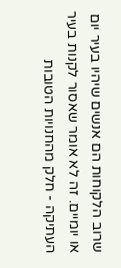שרוב הלקוחות הם אנשים שיהיו בעיר יום או יומיים. זה לא אומר שאסור לקנות בעיר העתיקה - חלק מהחנויות הטובות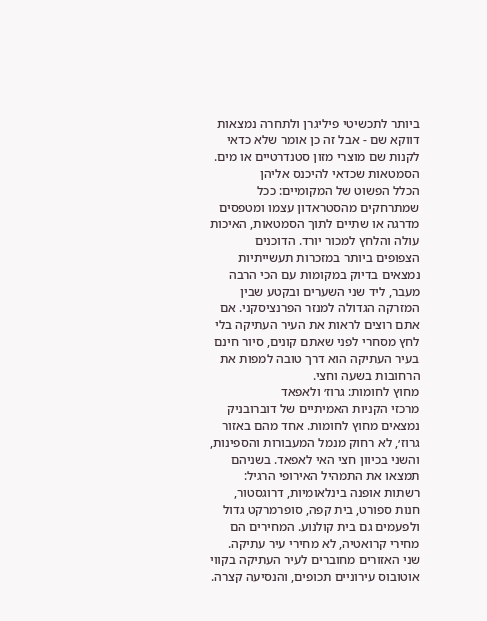ביותר לתכשיטי פיליגרן ולתחרה נמצאות דווקא שם - אבל זה כן אומר שלא כדאי לקנות שם מוצרי מזון סטנדרטיים או מים.
הסמטאות שכדאי להיכנס אליהן
הכלל הפשוט של המקומיים: ככל שמתרחקים מהסטראדון עצמו ומטפסים מדרגה או שתיים לתוך הסמטאות, האיכות עולה והלחץ למכור יורד. הדוכנים הצפופים ביותר במזכרות תעשייתיות נמצאים בדיוק במקומות עם הכי הרבה מעבר, ליד שני השערים ובקטע שבין המזרקה הגדולה למנזר הפרנציסקני. אם אתם רוצים לראות את העיר העתיקה בלי לחץ מסחרי לפני שאתם קונים, סיור חינם בעיר העתיקה הוא דרך טובה למפות את הרחובות בשעה וחצי.
מחוץ לחומות: גרוז׳ ולאפאד
מרכזי הקניות האמיתיים של דוברובניק נמצאים מחוץ לחומות. אחד מהם באזור גרוז׳, לא רחוק מנמל המעבורות והספינות, והשני בכיוון חצי האי לאפאד. בשניהם תמצאו את התמהיל האירופי הרגיל: רשתות אופנה בינלאומיות, דרוגסטור, חנות ספורט, בית קפה, סופרמרקט גדול ולפעמים גם בית קולנוע. המחירים הם מחירי קרואטיה, לא מחירי עיר עתיקה.
שני האזורים מחוברים לעיר העתיקה בקווי אוטובוס עירוניים תכופים, והנסיעה קצרה.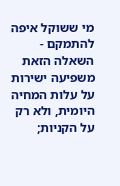מי ששוקל איפה להתמקם - השאלה הזאת משפיעה ישירות על עלות המחיה היומית, ולא רק על הקניות;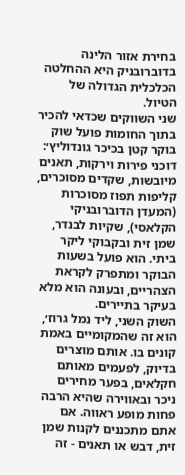בחירת אזור הלינה בדוברובניק היא ההחלטה הכלכלית הגדולה של הטיול.
שני השווקים שכדאי להכיר
בתוך החומות פועל שוק בוקר קטן בכיכר גונדוליץ׳: דוכני פירות וירקות, תאנים מיובשות, שקדים מסוכרים, קליפות תפוז מסוכרות (המעדן הדוברובניקי הקלאסי), שקיות לבנדר, שמן זית ובקבוקי ליקר ביתי. הוא פועל בשעות הבוקר ומתפרק לקראת הצהריים, ובעונה הוא מלא בעיקר בתיירים.
השוק השני, ליד נמל גרוז׳, הוא זה שהמקומיים באמת קונים בו. אותם מוצרים בדיוק, לפעמים מאותם חקלאים, בפער מחירים ניכר ובאווירה שהיא הרבה פחות מופע ראווה. אם אתם מתכננים לקנות שמן זית, דבש או תאנים - זה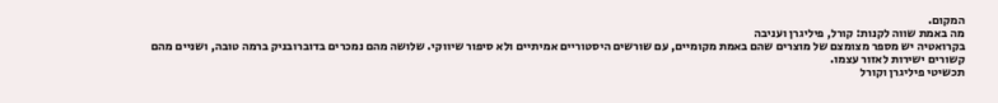המקום.
מה באמת שווה לקנות: קורל, פיליגרן ועניבה
בקרואטיה יש מספר מצומצם של מוצרים שהם באמת מקומיים, עם שורשים היסטוריים אמיתיים ולא סיפור שיווקי. שלושה מהם נמכרים בדוברובניק ברמה טובה, ושניים מהם קשורים ישירות לאזור עצמו.
תכשיטי פיליגרן וקורל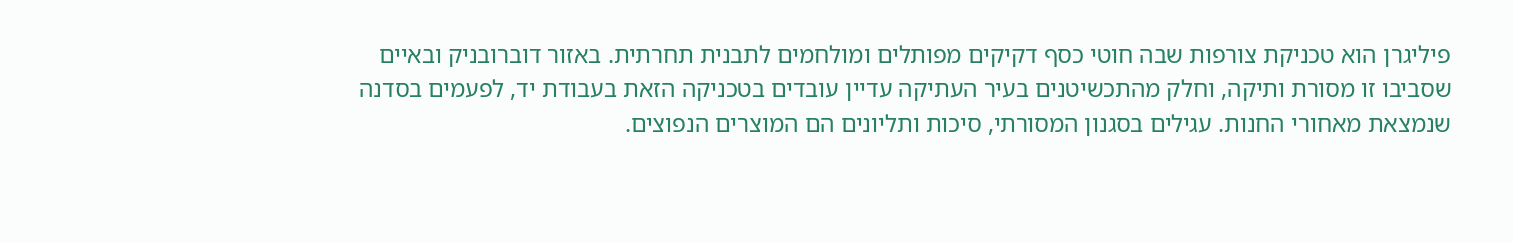פיליגרן הוא טכניקת צורפות שבה חוטי כסף דקיקים מפותלים ומולחמים לתבנית תחרתית. באזור דוברובניק ובאיים שסביבו זו מסורת ותיקה, וחלק מהתכשיטנים בעיר העתיקה עדיין עובדים בטכניקה הזאת בעבודת יד, לפעמים בסדנה שנמצאת מאחורי החנות. עגילים בסגנון המסורתי, סיכות ותליונים הם המוצרים הנפוצים.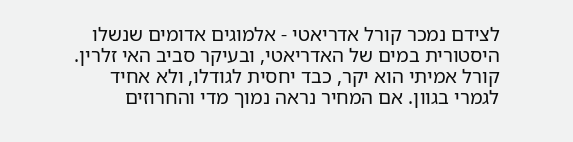לצידם נמכר קורל אדריאטי - אלמוגים אדומים שנשלו היסטורית במים של האדריאטי, ובעיקר סביב האי זלרין. קורל אמיתי הוא יקר, כבד יחסית לגודלו, ולא אחיד לגמרי בגוון. אם המחיר נראה נמוך מדי והחרוזים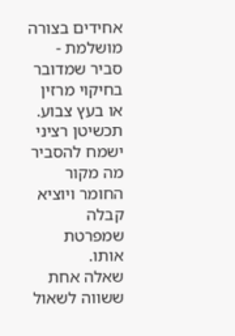אחידים בצורה מושלמת - סביר שמדובר בחיקוי מרזין או בעץ צבוע. תכשיטן רציני ישמח להסביר מה מקור החומר ויוציא קבלה שמפרטת אותו.
שאלה אחת ששווה לשאול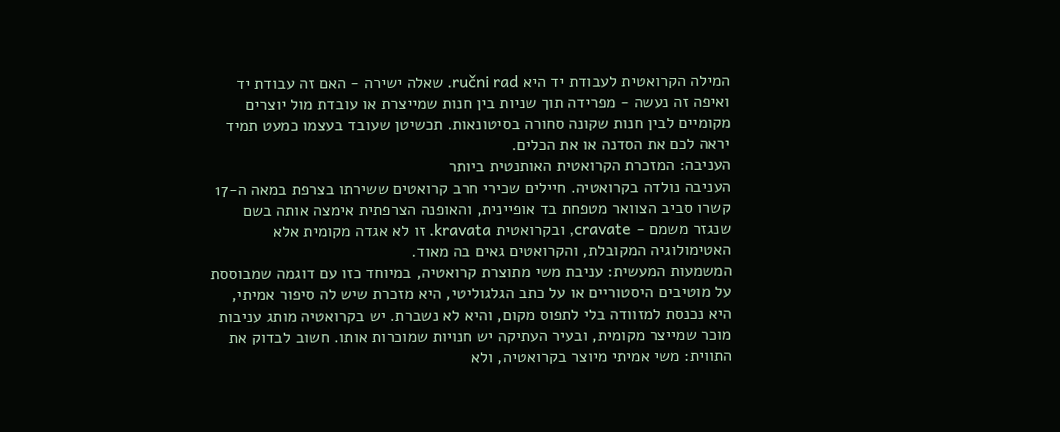המילה הקרואטית לעבודת יד היא ručni rad. שאלה ישירה - האם זה עבודת יד ואיפה זה נעשה - מפרידה תוך שניות בין חנות שמייצרת או עובדת מול יוצרים מקומיים לבין חנות שקונה סחורה בסיטונאות. תכשיטן שעובד בעצמו כמעט תמיד יראה לכם את הסדנה או את הכלים.
העניבה: המזכרת הקרואטית האותנטית ביותר
העניבה נולדה בקרואטיה. חיילים שכירי חרב קרואטים ששירתו בצרפת במאה ה-17 קשרו סביב הצוואר מטפחת בד אופיינית, והאופנה הצרפתית אימצה אותה בשם שנגזר משמם - cravate, ובקרואטית kravata. זו לא אגדה מקומית אלא האטימולוגיה המקובלת, והקרואטים גאים בה מאוד.
המשמעות המעשית: עניבת משי מתוצרת קרואטיה, במיוחד כזו עם דוגמה שמבוססת על מוטיבים היסטוריים או על כתב הגלגוליטי, היא מזכרת שיש לה סיפור אמיתי, היא נכנסת למזוודה בלי לתפוס מקום, והיא לא נשברת. יש בקרואטיה מותג עניבות מוכר שמייצר מקומית, ובעיר העתיקה יש חנויות שמוכרות אותו. חשוב לבדוק את התווית: משי אמיתי מיוצר בקרואטיה, ולא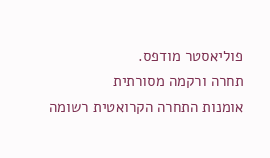פוליאסטר מודפס.
תחרה ורקמה מסורתית
אומנות התחרה הקרואטית רשומה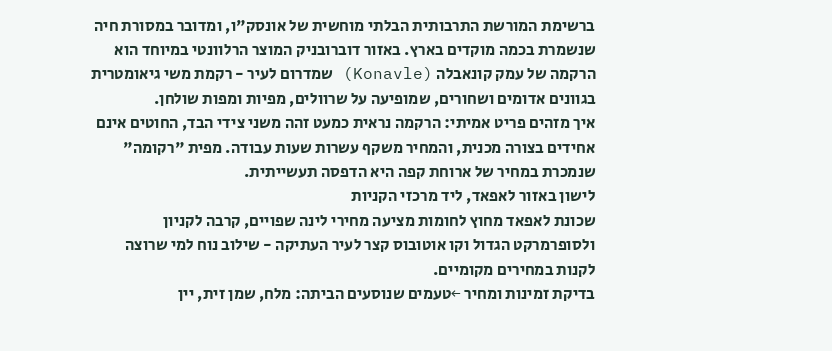ברשימת המורשת התרבותית הבלתי מוחשית של אונסק"ו, ומדובר במסורת חיה שנשמרת בכמה מוקדים בארץ. באזור דוברובניק המוצר הרלוונטי במיוחד הוא הרקמה של עמק קונאבלה (Konavle) שמדרום לעיר - רקמת משי גיאומטרית בגוונים אדומים ושחורים, שמופיעה על שרוולים, מפיות ומפות שולחן.
איך מזהים פריט אמיתי: הרקמה נראית כמעט זהה משני צידי הבד, החוטים אינם אחידים בצורה מכנית, והמחיר משקף עשרות שעות עבודה. מפית "רקומה" שנמכרת במחיר של ארוחת קפה היא הדפסה תעשייתית.
לישון באזור לאפאד, ליד מרכזי הקניות
שכונת לאפאד מחוץ לחומות מציעה מחירי לינה שפויים, קרבה לקניון ולסופרמרקט הגדול וקו אוטובוס קצר לעיר העתיקה - שילוב נוח למי שרוצה לקנות במחירים מקומיים.
בדיקת זמינות ומחיר ←טעמים שנוסעים הביתה: מלח, שמן זית, יין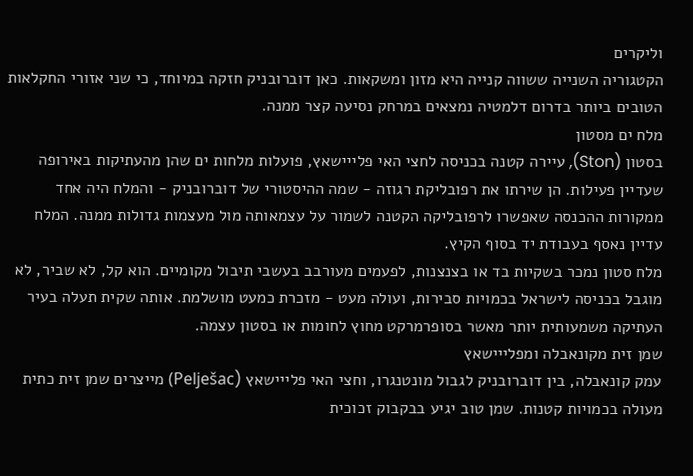וליקרים
הקטגוריה השנייה ששווה קנייה היא מזון ומשקאות. כאן דוברובניק חזקה במיוחד, כי שני אזורי החקלאות הטובים ביותר בדרום דלמטיה נמצאים במרחק נסיעה קצר ממנה.
מלח ים מסטון
בסטון (Ston), עיירה קטנה בכניסה לחצי האי פלייישאץ, פועלות מלחות ים שהן מהעתיקות באירופה שעדיין פעילות. הן שירתו את רפובליקת רגוזה - שמה ההיסטורי של דוברובניק - והמלח היה אחד ממקורות ההכנסה שאפשרו לרפובליקה הקטנה לשמור על עצמאותה מול מעצמות גדולות ממנה. המלח עדיין נאסף בעבודת יד בסוף הקיץ.
מלח סטון נמכר בשקיות בד או בצנצנות, לפעמים מעורבב בעשבי תיבול מקומיים. הוא קל, לא שביר, לא מוגבל בכניסה לישראל בכמויות סבירות, ועולה מעט - מזכרת כמעט מושלמת. אותה שקית תעלה בעיר העתיקה משמעותית יותר מאשר בסופרמרקט מחוץ לחומות או בסטון עצמה.
שמן זית מקונאבלה ומפלייישאץ
עמק קונאבלה, בין דוברובניק לגבול מונטנגרו, וחצי האי פלייישאץ (Pelješac) מייצרים שמן זית כתית מעולה בכמויות קטנות. שמן טוב יגיע בבקבוק זכוכית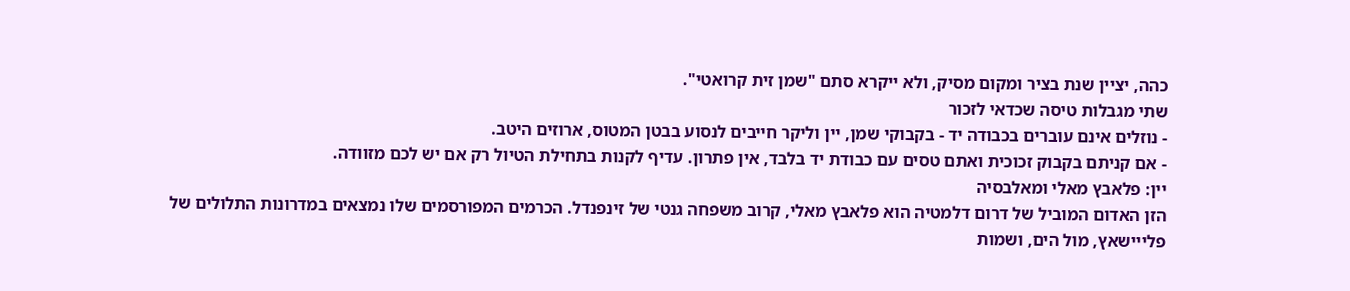כהה, יציין שנת בציר ומקום מסיק, ולא ייקרא סתם "שמן זית קרואטי".
שתי מגבלות טיסה שכדאי לזכור
- נוזלים אינם עוברים בכבודה יד - בקבוקי שמן, יין וליקר חייבים לנסוע בבטן המטוס, ארוזים היטב.
- אם קניתם בקבוק זכוכית ואתם טסים עם כבודת יד בלבד, אין פתרון. עדיף לקנות בתחילת הטיול רק אם יש לכם מזוודה.
יין: פלאבץ מאלי ומאלבסיה
הזן האדום המוביל של דרום דלמטיה הוא פלאבץ מאלי, קרוב משפחה גנטי של זינפנדל. הכרמים המפורסמים שלו נמצאים במדרונות התלולים של פלייישאץ, מול הים, ושמות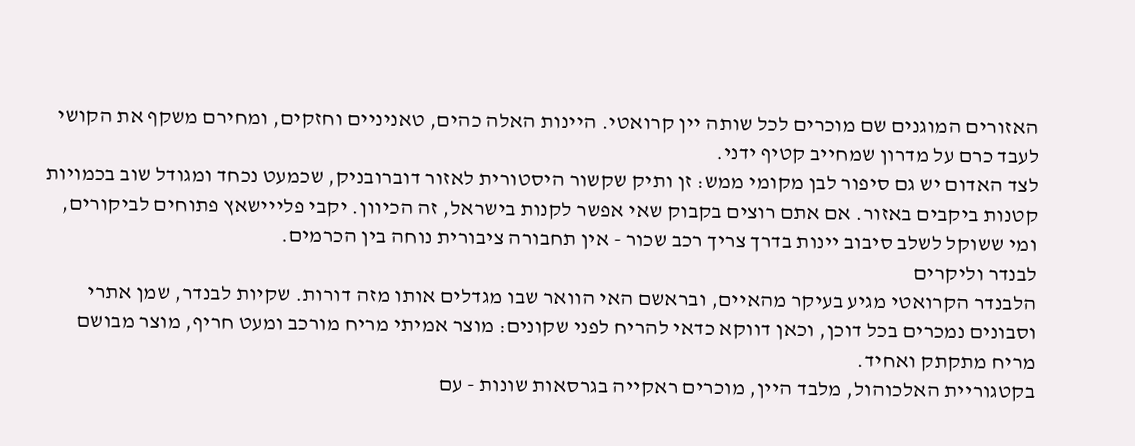האזורים המוגנים שם מוכרים לכל שותה יין קרואטי. היינות האלה כהים, טאניניים וחזקים, ומחירם משקף את הקושי לעבד כרם על מדרון שמחייב קטיף ידני.
לצד האדום יש גם סיפור לבן מקומי ממש: זן ותיק שקשור היסטורית לאזור דוברובניק, שכמעט נכחד ומגודל שוב בכמויות קטנות ביקבים באזור. אם אתם רוצים בקבוק שאי אפשר לקנות בישראל, זה הכיוון. יקבי פלייישאץ פתוחים לביקורים, ומי ששוקל לשלב סיבוב יינות בדרך צריך רכב שכור - אין תחבורה ציבורית נוחה בין הכרמים.
לבנדר וליקרים
הלבנדר הקרואטי מגיע בעיקר מהאיים, ובראשם האי הוואר שבו מגדלים אותו מזה דורות. שקיות לבנדר, שמן אתרי וסבונים נמכרים בכל דוכן, וכאן דווקא כדאי להריח לפני שקונים: מוצר אמיתי מריח מורכב ומעט חריף, מוצר מבושם מריח מתקתק ואחיד.
בקטגוריית האלכוהול, מלבד היין, מוכרים ראקייה בגרסאות שונות - עם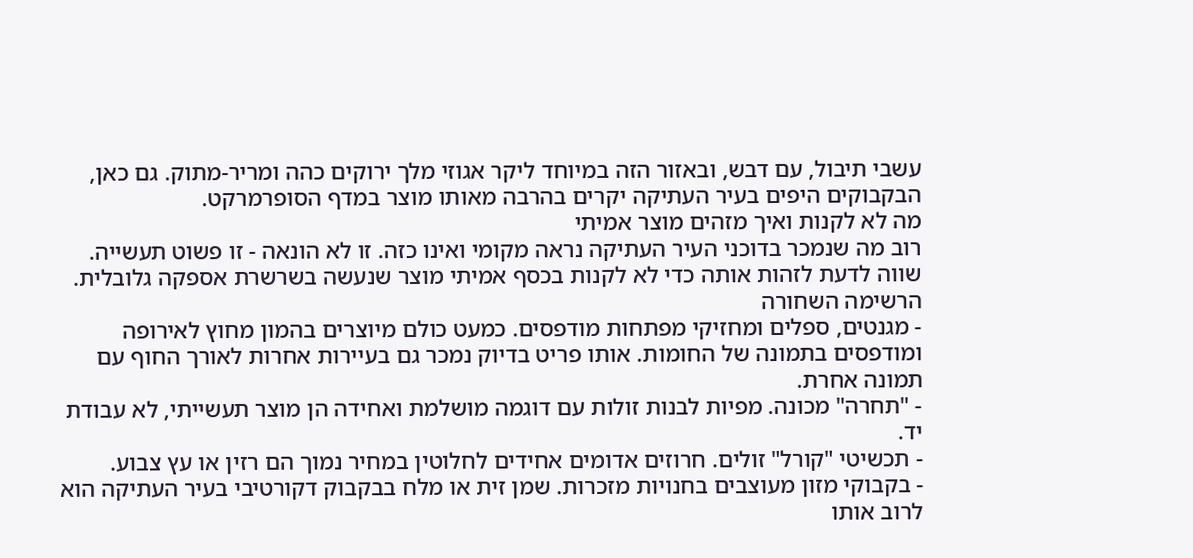עשבי תיבול, עם דבש, ובאזור הזה במיוחד ליקר אגוזי מלך ירוקים כהה ומריר-מתוק. גם כאן, הבקבוקים היפים בעיר העתיקה יקרים בהרבה מאותו מוצר במדף הסופרמרקט.
מה לא לקנות ואיך מזהים מוצר אמיתי
רוב מה שנמכר בדוכני העיר העתיקה נראה מקומי ואינו כזה. זו לא הונאה - זו פשוט תעשייה. שווה לדעת לזהות אותה כדי לא לקנות בכסף אמיתי מוצר שנעשה בשרשרת אספקה גלובלית.
הרשימה השחורה
- מגנטים, ספלים ומחזיקי מפתחות מודפסים. כמעט כולם מיוצרים בהמון מחוץ לאירופה ומודפסים בתמונה של החומות. אותו פריט בדיוק נמכר גם בעיירות אחרות לאורך החוף עם תמונה אחרת.
- "תחרה" מכונה. מפיות לבנות זולות עם דוגמה מושלמת ואחידה הן מוצר תעשייתי, לא עבודת יד.
- תכשיטי "קורל" זולים. חרוזים אדומים אחידים לחלוטין במחיר נמוך הם רזין או עץ צבוע.
- בקבוקי מזון מעוצבים בחנויות מזכרות. שמן זית או מלח בבקבוק דקורטיבי בעיר העתיקה הוא לרוב אותו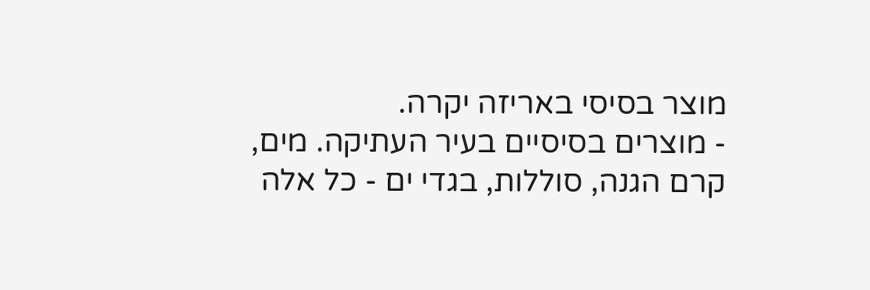מוצר בסיסי באריזה יקרה.
- מוצרים בסיסיים בעיר העתיקה. מים, קרם הגנה, סוללות, בגדי ים - כל אלה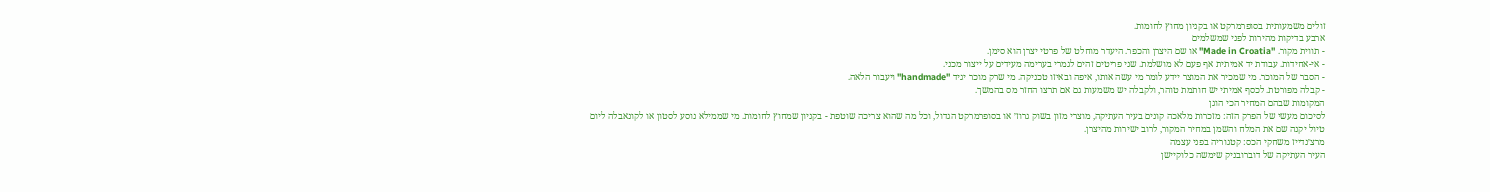זולים משמעותית בסופרמרקט או בקניון מחוץ לחומות.
ארבע בדיקות מהירות לפני שמשלמים
- תווית מקור. "Made in Croatia" או שם היצרן והכפר. היעדר מוחלט של פרטי יצרן הוא סימן.
- אי-אחידות. עבודת יד אמיתית אף פעם לא מושלמת. שני פריטים זהים לגמרי בערימה מעידים על ייצור מכני.
- הסבר של המוכר. מי שמכיר את המוצר יידע לומר מי עשה אותו, איפה ובאיזו טכניקה. מי שרק מוכר יגיד "handmade" ויעבור הלאה.
- קבלה מפורטת. לכסף אמיתי יש חותמת טוהר, ולקבלה יש משמעות גם אם תרצו החזר מס בהמשך.
המקומות שבהם המחיר הכי הוגן
לסיכום מעשי של הפרק הזה: מזכרות מלאכה קונים בעיר העתיקה, מוצרי מזון בשוק גרוז׳ או בסופרמרקט הגדול, וכל מה שהוא צריכה שוטפת - בקניון שמחוץ לחומות. מי שממילא נוסע לסטון או לקונאבלה ליום טיול יקנה שם את המלח והשמן במחיר המקור, לרוב ישירות מהיצרן.
מרצ׳נדייז משחקי הכס: קטגוריה בפני עצמה
העיר העתיקה של דוברובניק שימשה כלוקיישן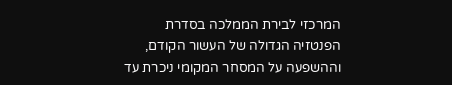המרכזי לבירת הממלכה בסדרת הפנטזיה הגדולה של העשור הקודם, וההשפעה על המסחר המקומי ניכרת עד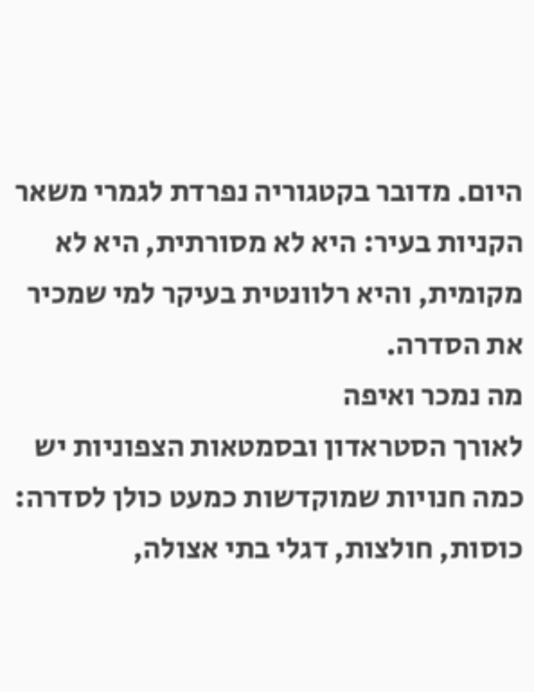היום. מדובר בקטגוריה נפרדת לגמרי משאר הקניות בעיר: היא לא מסורתית, היא לא מקומית, והיא רלוונטית בעיקר למי שמכיר את הסדרה.
מה נמכר ואיפה
לאורך הסטראדון ובסמטאות הצפוניות יש כמה חנויות שמוקדשות כמעט כולן לסדרה: כוסות, חולצות, דגלי בתי אצולה,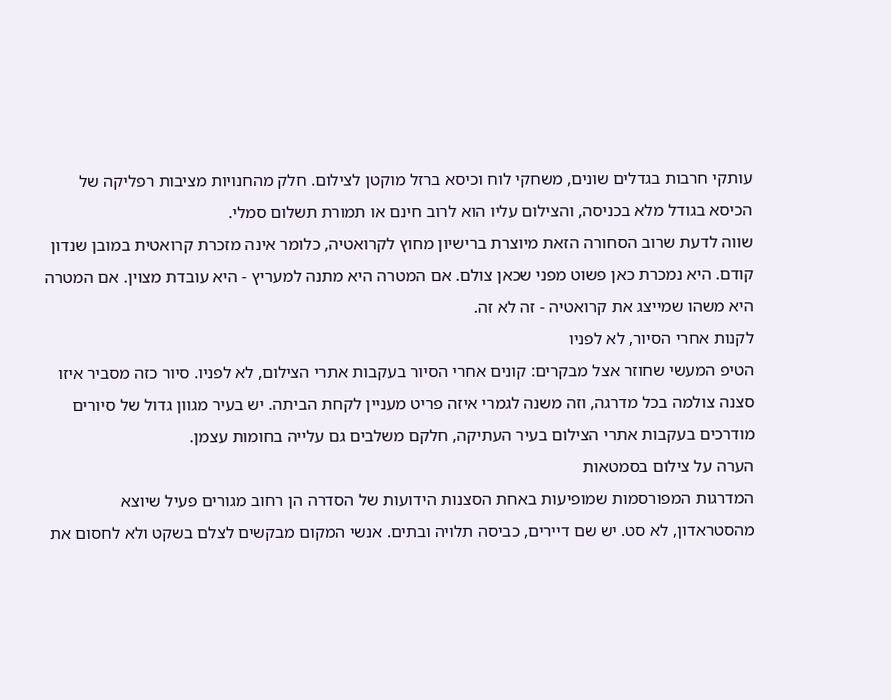עותקי חרבות בגדלים שונים, משחקי לוח וכיסא ברזל מוקטן לצילום. חלק מהחנויות מציבות רפליקה של הכיסא בגודל מלא בכניסה, והצילום עליו הוא לרוב חינם או תמורת תשלום סמלי.
שווה לדעת שרוב הסחורה הזאת מיוצרת ברישיון מחוץ לקרואטיה, כלומר אינה מזכרת קרואטית במובן שנדון קודם. היא נמכרת כאן פשוט מפני שכאן צולם. אם המטרה היא מתנה למעריץ - היא עובדת מצוין. אם המטרה היא משהו שמייצג את קרואטיה - זה לא זה.
לקנות אחרי הסיור, לא לפניו
הטיפ המעשי שחוזר אצל מבקרים: קונים אחרי הסיור בעקבות אתרי הצילום, לא לפניו. סיור כזה מסביר איזו סצנה צולמה בכל מדרגה, וזה משנה לגמרי איזה פריט מעניין לקחת הביתה. יש בעיר מגוון גדול של סיורים מודרכים בעקבות אתרי הצילום בעיר העתיקה, חלקם משלבים גם עלייה בחומות עצמן.
הערה על צילום בסמטאות
המדרגות המפורסמות שמופיעות באחת הסצנות הידועות של הסדרה הן רחוב מגורים פעיל שיוצא מהסטראדון, לא סט. יש שם דיירים, כביסה תלויה ובתים. אנשי המקום מבקשים לצלם בשקט ולא לחסום את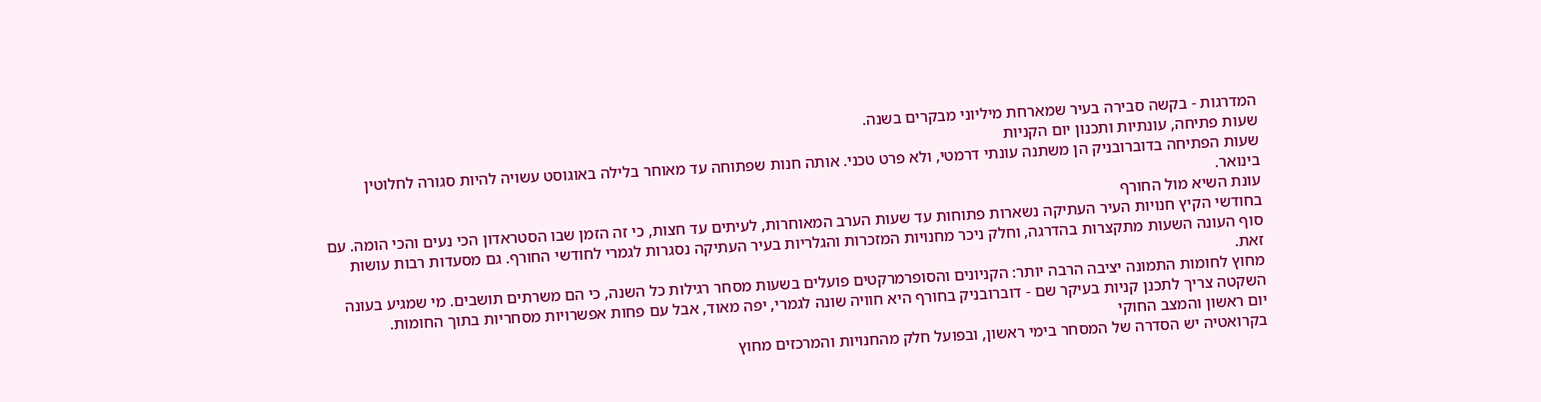המדרגות - בקשה סבירה בעיר שמארחת מיליוני מבקרים בשנה.
שעות פתיחה, עונתיות ותכנון יום הקניות
שעות הפתיחה בדוברובניק הן משתנה עונתי דרמטי, ולא פרט טכני. אותה חנות שפתוחה עד מאוחר בלילה באוגוסט עשויה להיות סגורה לחלוטין בינואר.
עונת השיא מול החורף
בחודשי הקיץ חנויות העיר העתיקה נשארות פתוחות עד שעות הערב המאוחרות, לעיתים עד חצות, כי זה הזמן שבו הסטראדון הכי נעים והכי הומה. עם סוף העונה השעות מתקצרות בהדרגה, וחלק ניכר מחנויות המזכרות והגלריות בעיר העתיקה נסגרות לגמרי לחודשי החורף. גם מסעדות רבות עושות זאת.
מחוץ לחומות התמונה יציבה הרבה יותר: הקניונים והסופרמרקטים פועלים בשעות מסחר רגילות כל השנה, כי הם משרתים תושבים. מי שמגיע בעונה השקטה צריך לתכנן קניות בעיקר שם - דוברובניק בחורף היא חוויה שונה לגמרי, יפה מאוד, אבל עם פחות אפשרויות מסחריות בתוך החומות.
יום ראשון והמצב החוקי
בקרואטיה יש הסדרה של המסחר בימי ראשון, ובפועל חלק מהחנויות והמרכזים מחוץ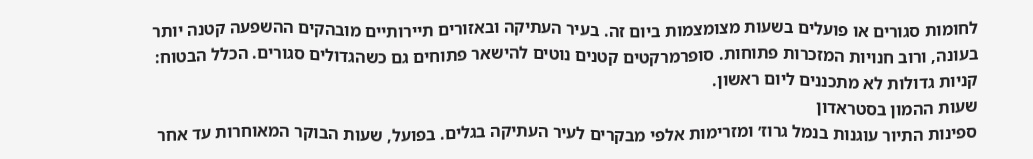לחומות סגורים או פועלים בשעות מצומצמות ביום זה. בעיר העתיקה ובאזורים תיירותיים מובהקים ההשפעה קטנה יותר בעונה, ורוב חנויות המזכרות פתוחות. סופרמרקטים קטנים נוטים להישאר פתוחים גם כשהגדולים סגורים. הכלל הבטוח: קניות גדולות לא מתכננים ליום ראשון.
שעות ההמון בסטראדון
ספינות התיור עוגנות בנמל גרוז׳ ומזרימות אלפי מבקרים לעיר העתיקה בגלים. בפועל, שעות הבוקר המאוחרות עד אחר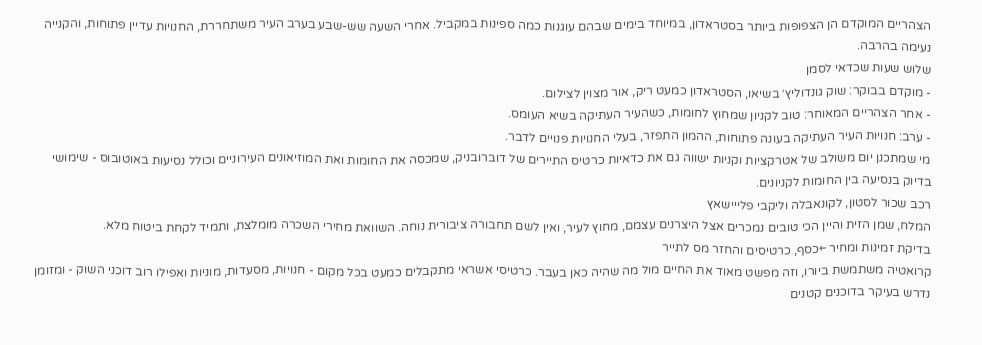הצהריים המוקדם הן הצפופות ביותר בסטראדון, במיוחד בימים שבהם עוגנות כמה ספינות במקביל. אחרי השעה שש-שבע בערב העיר משתחררת, החנויות עדיין פתוחות, והקנייה נעימה בהרבה.
שלוש שעות שכדאי לסמן
- מוקדם בבוקר: שוק גונדוליץ׳ בשיאו, הסטראדון כמעט ריק, אור מצוין לצילום.
- אחר הצהריים המאוחר: טוב לקניון שמחוץ לחומות, כשהעיר העתיקה בשיא העומס.
- ערב: חנויות העיר העתיקה בעונה פתוחות, ההמון התפזר, בעלי החנויות פנויים לדבר.
מי שמתכנן יום משולב של אטרקציות וקניות ישווה גם את כדאיות כרטיס התיירים של דוברובניק, שמכסה את החומות ואת המוזיאונים העירוניים וכולל נסיעות באוטובוס - שימושי בדיוק בנסיעה בין החומות לקניונים.
רכב שכור לסטון, לקונאבלה וליקבי פלייישאץ
המלח, שמן הזית והיין הכי טובים נמכרים אצל היצרנים עצמם, מחוץ לעיר, ואין לשם תחבורה ציבורית נוחה. השוואת מחירי השכרה מומלצת, ותמיד לקחת ביטוח מלא.
בדיקת זמינות ומחיר ←כסף, כרטיסים והחזר מס לתייר
קרואטיה משתמשת ביורו, וזה מפשט מאוד את החיים מול מה שהיה כאן בעבר. כרטיסי אשראי מתקבלים כמעט בכל מקום - חנויות, מסעדות, מוניות ואפילו רוב דוכני השוק - ומזומן נדרש בעיקר בדוכנים קטנים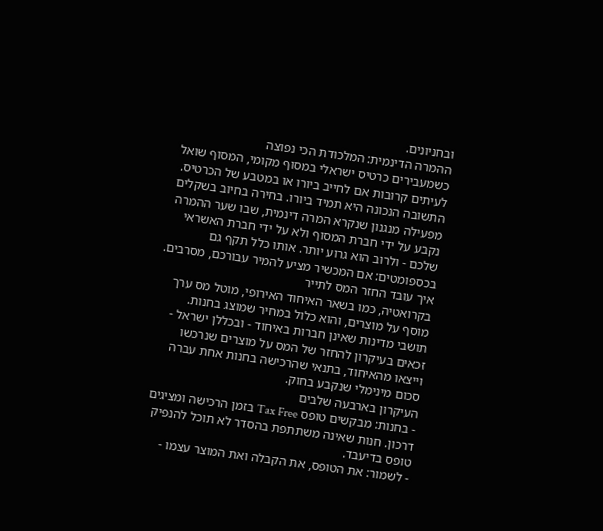ובחניונים.
ההמרה הדינמית: המלכודת הכי נפוצה
כשמעבירים כרטיס ישראלי במסוף מקומי, המסוף שואל לעיתים קרובות אם לחייב ביורו או במטבע של הכרטיס. התשובה הנכונה היא תמיד ביורו. בחירה בחיוב בשקלים מפעילה מנגנון שנקרא המרה דינמית, שבו שער ההמרה נקבע על ידי חברת המסוף ולא על ידי חברת האשראי שלכם - ולרוב הוא גרוע יותר. אותו כלל תקף גם בכספומטים: אם המכשיר מציע להמיר עבורכם, מסרבים.
איך עובד החזר המס לתייר
בקרואטיה, כמו בשאר האיחוד האירופי, מוטל מס ערך מוסף על מוצרים, והוא כלול במחיר שמוצג בחנות. תושבי מדינות שאינן חברות באיחוד - ובכללן ישראל - זכאים בעיקרון להחזר של המס על מוצרים שנרכשו וייצאו מהאיחוד, בתנאי שהרכישה בחנות אחת עברה סכום מינימלי שנקבע בחוק.
העיקרון בארבעה שלבים
- בחנות: מבקשים טופס Tax Free בזמן הרכישה ומציגים דרכון. חנות שאינה משתתפת בהסדר לא תוכל להנפיק טופס בדיעבד.
- לשמור: את הטופס, את הקבלה ואת המוצר עצמו -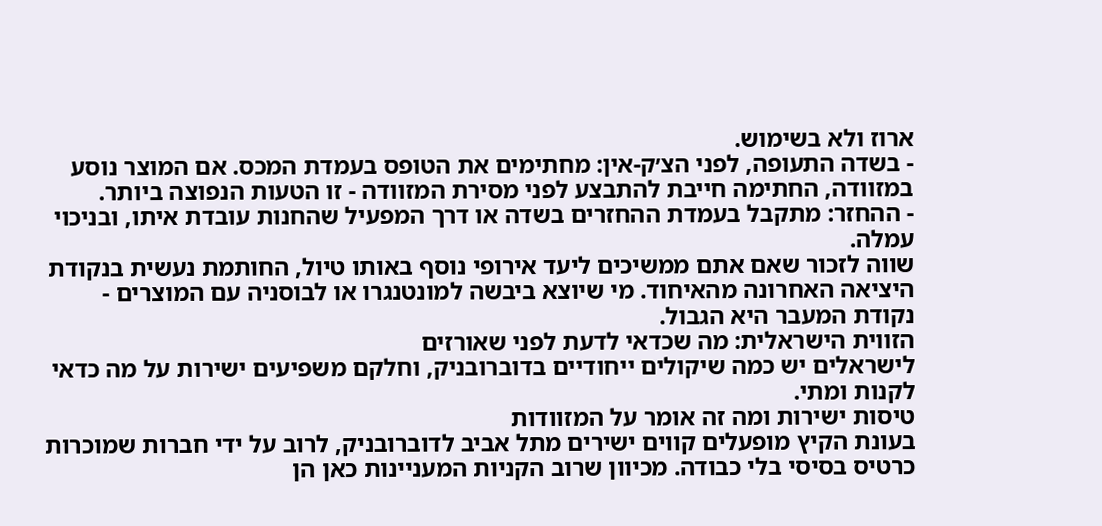ארוז ולא בשימוש.
- בשדה התעופה, לפני הצ׳ק-אין: מחתימים את הטופס בעמדת המכס. אם המוצר נוסע במזוודה, החתימה חייבת להתבצע לפני מסירת המזוודה - זו הטעות הנפוצה ביותר.
- ההחזר: מתקבל בעמדת ההחזרים בשדה או דרך המפעיל שהחנות עובדת איתו, ובניכוי עמלה.
שווה לזכור שאם אתם ממשיכים ליעד אירופי נוסף באותו טיול, החותמת נעשית בנקודת היציאה האחרונה מהאיחוד. מי שיוצא ביבשה למונטנגרו או לבוסניה עם המוצרים - נקודת המעבר היא הגבול.
הזווית הישראלית: מה שכדאי לדעת לפני שאורזים
לישראלים יש כמה שיקולים ייחודיים בדוברובניק, וחלקם משפיעים ישירות על מה כדאי לקנות ומתי.
טיסות ישירות ומה זה אומר על המזוודות
בעונת הקיץ מופעלים קווים ישירים מתל אביב לדוברובניק, לרוב על ידי חברות שמוכרות כרטיס בסיסי בלי כבודה. מכיוון שרוב הקניות המעניינות כאן הן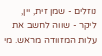נוזלים - שמן זית, יין, ליקר - שווה לחשב את עלות המזוודה מראש. מי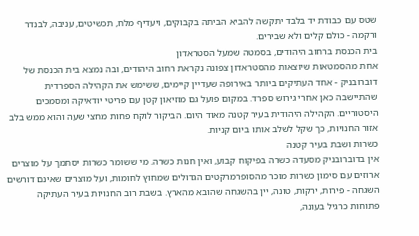שטס עם כבודת יד בלבד יתקשה להביא הביתה בקבוקים, ויעדיף מלח, תכשיטים, עניבה, לבנדר ורקמה - כולם קלים ולא שבירים.
בית הכנסת ברחוב היהודים, בסמטה שמעל הסטראדון
אחת מהסמטאות שיוצאות מהסטראדון צפונה נקראת רחוב היהודים, ובה נמצא בית הכנסת של דוברובניק - אחד העתיקים ביותר באירופה שעדיין קיימים, ששימש את הקהילה הספרדית שהתיישבה כאן אחרי גירוש ספרד. במקום פועל גם מוזיאון קטן עם פריטי יודאיקה ומסמכים היסטוריים. הקהילה היהודית בעיר קטנה מאוד היום. הביקור לוקח פחות מחצי שעה והוא ממש בלב אזור החנויות, כך שקל לשלב אותו ביום קניות.
כשרות ושבת בעיר קטנה
אין בדוברובניק מסעדה כשרה בפיקוח קבוע, ואין חנות כשרה. מי ששומר כשרות יסתמך על מוצרים ארוזים עם סימון כשרות מוכר מהסופרמרקטים הגדולים שמחוץ לחומות, ועל מוצרים שאינם דורשים השגחה - פירות, ירקות, טונה, יין בהשגחה שהובא מהארץ. בשבת רוב החנויות בעיר העתיקה פתוחות כרגיל בעונה,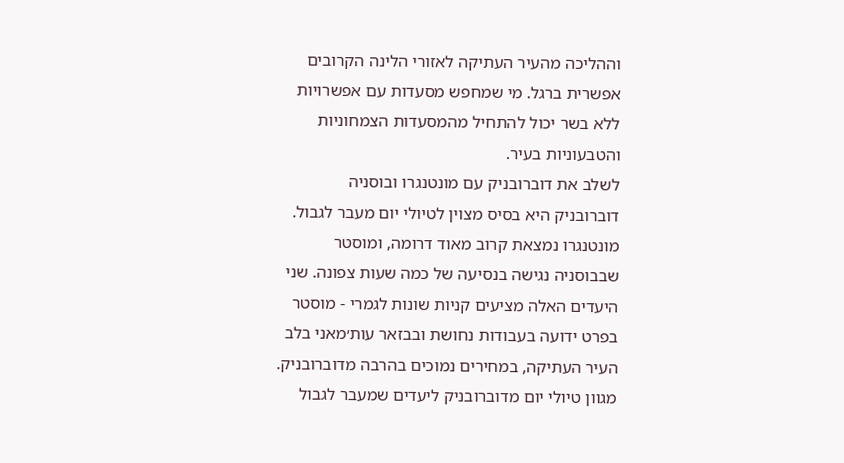וההליכה מהעיר העתיקה לאזורי הלינה הקרובים אפשרית ברגל. מי שמחפש מסעדות עם אפשרויות ללא בשר יכול להתחיל מהמסעדות הצמחוניות והטבעוניות בעיר.
לשלב את דוברובניק עם מונטנגרו ובוסניה
דוברובניק היא בסיס מצוין לטיולי יום מעבר לגבול. מונטנגרו נמצאת קרוב מאוד דרומה, ומוסטר שבבוסניה נגישה בנסיעה של כמה שעות צפונה. שני היעדים האלה מציעים קניות שונות לגמרי - מוסטר בפרט ידועה בעבודות נחושת ובבזאר עות׳מאני בלב העיר העתיקה, במחירים נמוכים בהרבה מדוברובניק. מגוון טיולי יום מדוברובניק ליעדים שמעבר לגבול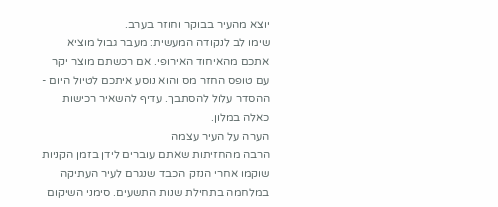יוצא מהעיר בבוקר וחוזר בערב.
שימו לב לנקודה המעשית: מעבר גבול מוציא אתכם מהאיחוד האירופי. אם רכשתם מוצר יקר עם טופס החזר מס והוא נוסע איתכם לטיול היום - ההסדר עלול להסתבך. עדיף להשאיר רכישות כאלה במלון.
הערה על העיר עצמה
הרבה מהחזיתות שאתם עוברים לידן בזמן הקניות שוקמו אחרי הנזק הכבד שנגרם לעיר העתיקה במלחמה בתחילת שנות התשעים. סימני השיקום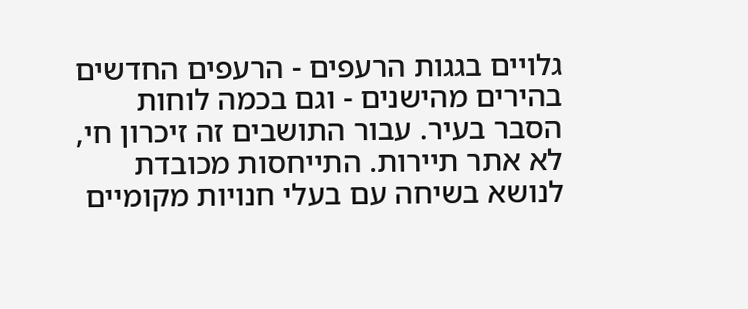גלויים בגגות הרעפים - הרעפים החדשים בהירים מהישנים - וגם בכמה לוחות הסבר בעיר. עבור התושבים זה זיכרון חי, לא אתר תיירות. התייחסות מכובדת לנושא בשיחה עם בעלי חנויות מקומיים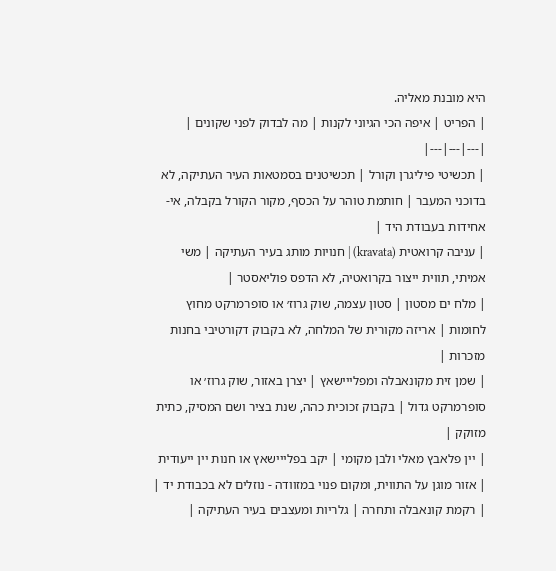היא מובנת מאליה.
| הפריט | איפה הכי הגיוני לקנות | מה לבדוק לפני שקונים |
|---|---|---|
| תכשיטי פיליגרן וקורל | תכשיטנים בסמטאות העיר העתיקה, לא בדוכני המעבר | חותמת טוהר על הכסף, מקור הקורל בקבלה, אי-אחידות בעבודת היד |
| עניבה קרואטית (kravata) | חנויות מותג בעיר העתיקה | משי אמיתי, תווית ייצור בקרואטיה, לא הדפס פוליאסטר |
| מלח ים מסטון | סטון עצמה, שוק גרוז׳ או סופרמרקט מחוץ לחומות | אריזה מקורית של המלחה, לא בקבוק דקורטיבי בחנות מזכרות |
| שמן זית מקונאבלה ומפלייישאץ | יצרן באזור, שוק גרוז׳ או סופרמרקט גדול | בקבוק זכוכית כהה, שנת בציר ושם המסיק, כתית מזוקק |
| יין פלאבץ מאלי ולבן מקומי | יקב בפלייישאץ או חנות יין ייעודית | אזור מוגן על התווית, ומקום פנוי במזוודה - נוזלים לא בכבודת יד |
| רקמת קונאבלה ותחרה | גלריות ומעצבים בעיר העתיקה |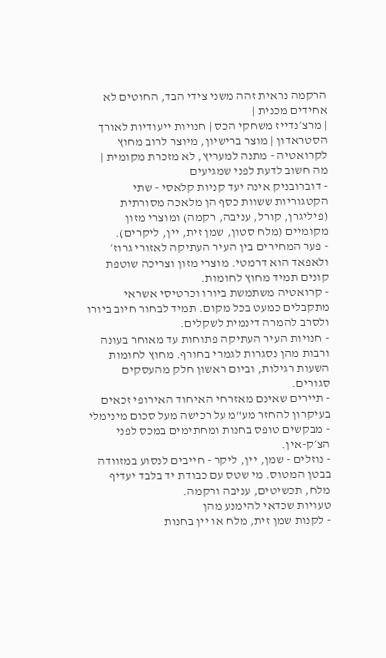הרקמה נראית זהה משני צידי הבד, החוטים לא אחידים מכנית |
| מרצ׳נדייז משחקי הכס | חנויות ייעודיות לאורך הסטראדון | מוצר ברישיון, מיוצר לרוב מחוץ לקרואטיה - מתנה למעריץ, לא מזכרת מקומית |
מה חשוב לדעת לפני שמגיעים
- דוברובניק אינה יעד קניות קלאסי - שתי הקטגוריות ששוות כסף הן מלאכה מסורתית (פיליגרן, קורל, עניבה, רקמה) ומוצרי מזון מקומיים (מלח סטון, שמן זית, יין, ליקרים).
- פער המחירים בין העיר העתיקה לאזורי גרוז׳ ולאפאד הוא דרמטי. מוצרי מזון וצריכה שוטפת קונים תמיד מחוץ לחומות.
- קרואטיה משתמשת ביורו וכרטיסי אשראי מתקבלים כמעט בכל מקום. תמיד לבחור חיוב ביורו ולסרב להמרה דינמית לשקלים.
- חנויות העיר העתיקה פתוחות עד מאוחר בעונה ורבות מהן נסגרות לגמרי בחורף. מחוץ לחומות השעות רגילות, וביום ראשון חלק מהעסקים סגורים.
- תיירים שאינם מאזרחי האיחוד האירופי זכאים בעיקרון להחזר מע"מ על רכישה מעל סכום מינימלי - מבקשים טופס בחנות ומחתימים במכס לפני הצ׳ק-אין.
- נוזלים - שמן, יין, ליקר - חייבים לנסוע במזוודה בבטן המטוס. מי שטס עם כבודת יד בלבד יעדיף מלח, תכשיטים, עניבה ורקמה.
טעויות שכדאי להימנע מהן
- לקנות שמן זית, מלח או יין בחנות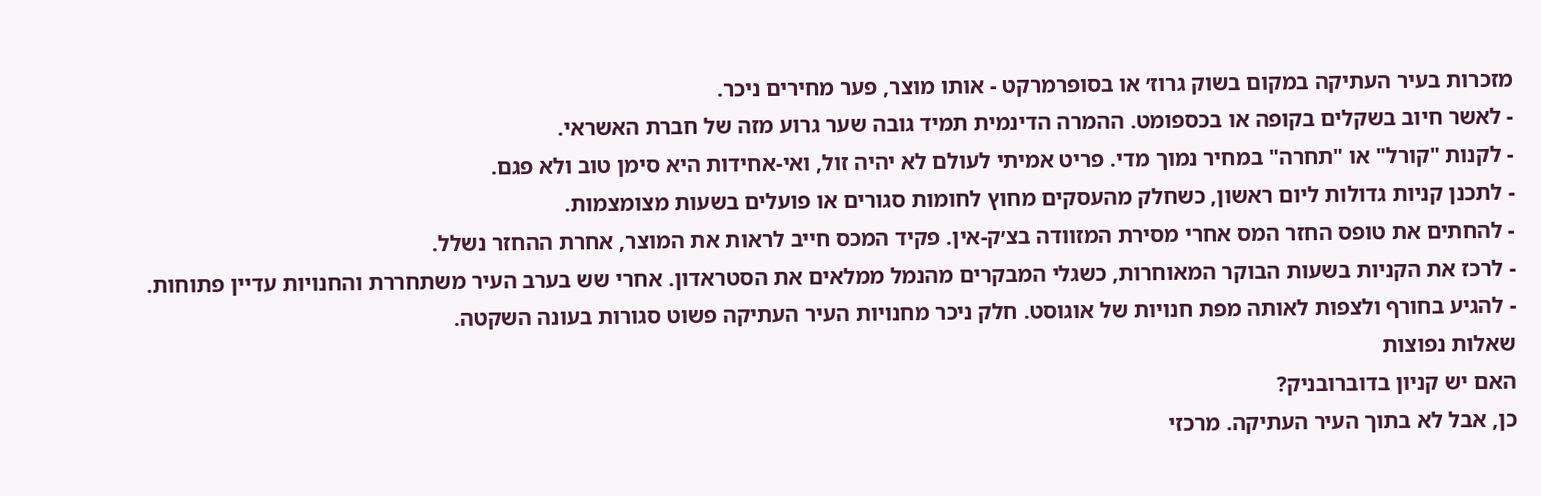מזכרות בעיר העתיקה במקום בשוק גרוז׳ או בסופרמרקט - אותו מוצר, פער מחירים ניכר.
- לאשר חיוב בשקלים בקופה או בכספומט. ההמרה הדינמית תמיד גובה שער גרוע מזה של חברת האשראי.
- לקנות "קורל" או "תחרה" במחיר נמוך מדי. פריט אמיתי לעולם לא יהיה זול, ואי-אחידות היא סימן טוב ולא פגם.
- לתכנן קניות גדולות ליום ראשון, כשחלק מהעסקים מחוץ לחומות סגורים או פועלים בשעות מצומצמות.
- להחתים את טופס החזר המס אחרי מסירת המזוודה בצ׳ק-אין. פקיד המכס חייב לראות את המוצר, אחרת ההחזר נשלל.
- לרכז את הקניות בשעות הבוקר המאוחרות, כשגלי המבקרים מהנמל ממלאים את הסטראדון. אחרי שש בערב העיר משתחררת והחנויות עדיין פתוחות.
- להגיע בחורף ולצפות לאותה מפת חנויות של אוגוסט. חלק ניכר מחנויות העיר העתיקה פשוט סגורות בעונה השקטה.
שאלות נפוצות
האם יש קניון בדוברובניק?
כן, אבל לא בתוך העיר העתיקה. מרכזי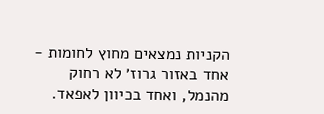הקניות נמצאים מחוץ לחומות - אחד באזור גרוז׳ לא רחוק מהנמל, ואחד בכיוון לאפאד.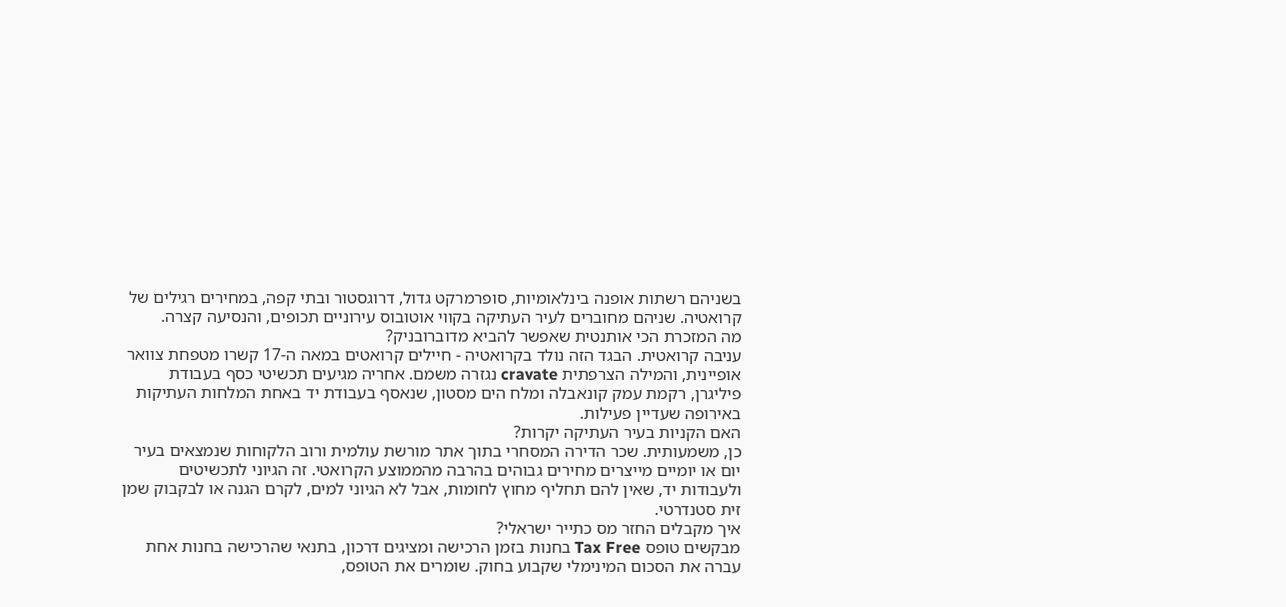בשניהם רשתות אופנה בינלאומיות, סופרמרקט גדול, דרוגסטור ובתי קפה, במחירים רגילים של קרואטיה. שניהם מחוברים לעיר העתיקה בקווי אוטובוס עירוניים תכופים, והנסיעה קצרה.
מה המזכרת הכי אותנטית שאפשר להביא מדוברובניק?
עניבה קרואטית. הבגד הזה נולד בקרואטיה - חיילים קרואטים במאה ה-17 קשרו מטפחת צוואר אופיינית, והמילה הצרפתית cravate נגזרה משמם. אחריה מגיעים תכשיטי כסף בעבודת פיליגרן, רקמת עמק קונאבלה ומלח הים מסטון, שנאסף בעבודת יד באחת המלחות העתיקות באירופה שעדיין פעילות.
האם הקניות בעיר העתיקה יקרות?
כן, משמעותית. שכר הדירה המסחרי בתוך אתר מורשת עולמית ורוב הלקוחות שנמצאים בעיר יום או יומיים מייצרים מחירים גבוהים בהרבה מהממוצע הקרואטי. זה הגיוני לתכשיטים ולעבודות יד, שאין להם תחליף מחוץ לחומות, אבל לא הגיוני למים, לקרם הגנה או לבקבוק שמן זית סטנדרטי.
איך מקבלים החזר מס כתייר ישראלי?
מבקשים טופס Tax Free בחנות בזמן הרכישה ומציגים דרכון, בתנאי שהרכישה בחנות אחת עברה את הסכום המינימלי שקבוע בחוק. שומרים את הטופס,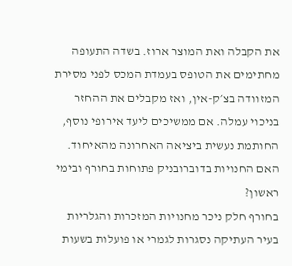את הקבלה ואת המוצר ארוז. בשדה התעופה מחתימים את הטופס בעמדת המכס לפני מסירת המזוודה בצ׳ק-אין, ואז מקבלים את ההחזר בניכוי עמלה. אם ממשיכים ליעד אירופי נוסף, החותמת נעשית ביציאה האחרונה מהאיחוד.
האם החנויות בדוברובניק פתוחות בחורף ובימי ראשון?
בחורף חלק ניכר מחנויות המזכרות והגלריות בעיר העתיקה נסגרות לגמרי או פועלות בשעות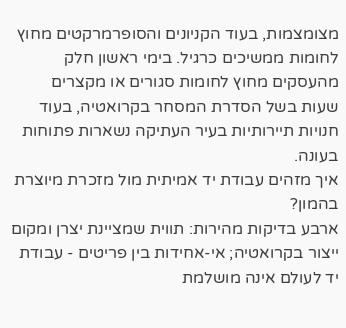מצומצמות, בעוד הקניונים והסופרמרקטים מחוץ לחומות ממשיכים כרגיל. בימי ראשון חלק מהעסקים מחוץ לחומות סגורים או מקצרים שעות בשל הסדרת המסחר בקרואטיה, בעוד חנויות תיירותיות בעיר העתיקה נשארות פתוחות בעונה.
איך מזהים עבודת יד אמיתית מול מזכרת מיוצרת בהמון?
ארבע בדיקות מהירות: תווית שמציינת יצרן ומקום ייצור בקרואטיה; אי-אחידות בין פריטים - עבודת יד לעולם אינה מושלמת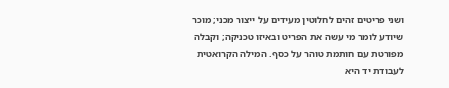ושני פריטים זהים לחלוטין מעידים על ייצור מכני; מוכר שיודע לומר מי עשה את הפריט ובאיזו טכניקה; וקבלה מפורטת עם חותמת טוהר על כסף. המילה הקרואטית לעבודת יד היא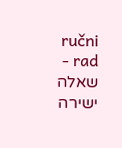ručni rad - שאלה ישירה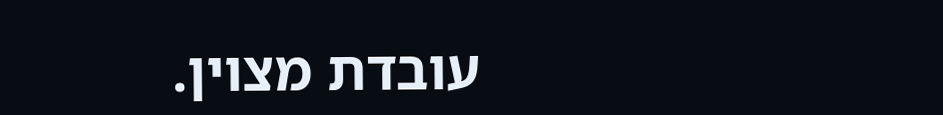עובדת מצוין.